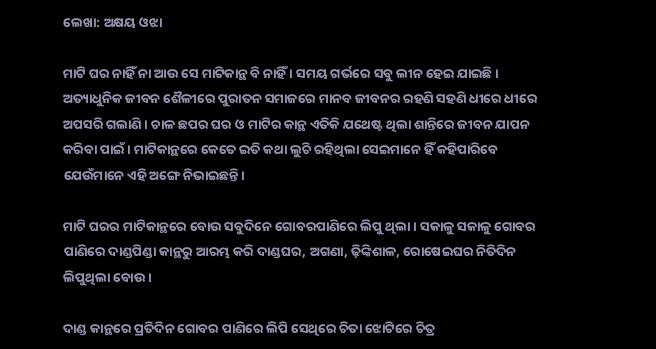ଲେଖା: ଅକ୍ଷୟ ଓଝା

ମାଟି ଘର ନାହିଁ ନା ଆଉ ସେ ମାଟିକାନ୍ଥ ବି ନାହିଁ । ସମୟ ଗର୍ଭରେ ସବୁ ଲୀନ ହେଇ ଯାଇଛି । ଅତ୍ୟାଧୁନିକ ଜୀବନ ଶୈଳୀରେ ପୁରାତନ ସମାଜରେ ମାନବ ଜୀବନର ରହଣି ସହଣି ଧୀରେ ଧୀରେ ଅପସରି ଗଲାଣି । ଚାଳ ଛପର ଘର ଓ ମାଟିର କାନ୍ଥ ଏତିକି ଯଥେଷ୍ଟ ଥିଲା ଶାନ୍ତିରେ ଜୀବନ ଯାପନ କରିବା ପାଇଁ । ମାଟିକାନ୍ଥରେ କେତେ ଇତି କଥା ଲୁଚି ରହିଥିଲା ସେଇମାନେ ହିଁ କହିପାରିବେ ଯେଉଁମାନେ ଏହି ଅଙ୍ଗେ ନିଭାଇଛନ୍ତି।

ମାଟି ଘରର ମାଟିକାନ୍ଥରେ ବୋଉ ସବୁଦିନେ ଗୋବରପାଣିରେ ଲିପୁ ଥିଲା । ସକାଳୁ ସକାଳୁ ଗୋବର ପାଣିରେ ଦାଣ୍ଡପିଣ୍ଡା କାନ୍ଥରୁ ଆରମ୍ଭ କରି ଦାଣ୍ଡଘର, ଅଗଣା, ଢ଼ିଙ୍କିଶାଳ, ରୋଷେଇଘର ନିତିଦିନ ଲିପୁଥିଲା ବୋଉ ।

ଦାଣ୍ଡ କାନ୍ଥରେ ପ୍ରତିଦିନ ଗୋବର ପାଣିରେ ଲିପି ସେଥିରେ ଚିତା ଝୋଟିରେ ଚିତ୍ର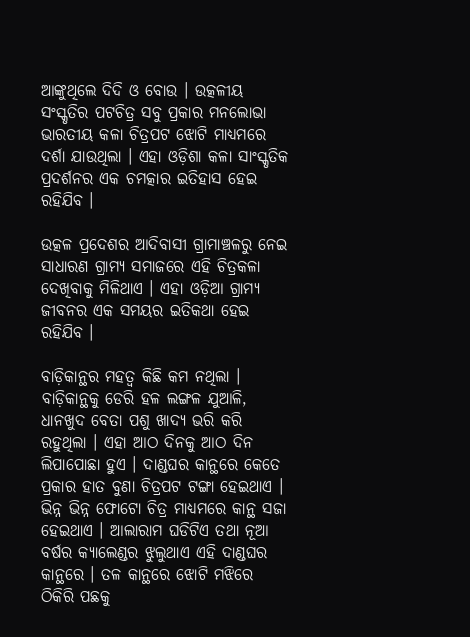ଆଙ୍କୁଥିଲେ ଦିଦି ଓ ବୋଉ । ଉତ୍କଳୀୟ ସଂସ୍କୃତିର ପଟଚିତ୍ର ସବୁ ପ୍ରକାର ମନଲୋଭା ଭାରତୀୟ କଳା ଚିତ୍ରପଟ ଝୋଟି ମାଧ୍ୟମରେ ଦର୍ଶା ଯାଉଥିଲା । ଏହା ଓଡ଼ିଶା କଳା ସାଂସ୍କୃତିକ ପ୍ରଦର୍ଶନର ଏକ ଚମତ୍କାର ଇତିହାସ ହେଇ ରହିଯିବ ।

ଉତ୍କଳ ପ୍ରଦେଶର ଆଦିବାସୀ ଗ୍ରାମାଞ୍ଚଳରୁ ନେଇ ସାଧାରଣ ଗ୍ରାମ୍ୟ ସମାଜରେ ଏହି ଚିତ୍ରକଳା ଦେଖିବାକୁ ମିଳିଥାଏ । ଏହା ଓଡ଼ିଆ ଗ୍ରାମ୍ୟ ଜୀବନର ଏକ ସମୟର ଇତିକଥା ହେଇ ରହିଯିବ ।

ବାଡ଼ିକାନ୍ଥର ମହତ୍ୱ କିଛି କମ ନଥିଲା । ବାଡ଼ିକାନ୍ଥକୁ ଡେରି ହଳ ଲଙ୍ଗଳ ଯୁଆଳି, ଧାନଖୁଦ ବେତା ପଶୁ ଖାଦ୍ୟ ଭରି କରି ରହୁଥିଲା । ଏହା ଆଠ ଦିନକୁ ଆଠ ଦିନ ଲିପାପୋଛା ହୁଏ । ଦାଣ୍ଡଘର କାନ୍ଥରେ କେତେ ପ୍ରକାର ହାତ ବୁଣା ଚିତ୍ରପଟ ଟଙ୍ଗା ହେଇଥାଏ । ଭିନ୍ନ ଭିନ୍ନ ଫୋଟୋ ଚିତ୍ର ମାଧ୍ୟମରେ କାନ୍ଥ ସଜା ହେଇଥାଏ । ଆଲାରାମ ଘଡିଟିଏ ତଥା ନୂଆ ବର୍ଷର କ୍ୟାଲେଣ୍ଡର ଝୁଲୁଥାଏ ଏହି ଦାଣ୍ଡଘର କାନ୍ଥରେ । ତଳ କାନ୍ଥରେ ଝୋଟି ମଝିରେ ଠିକିରି ପଛକୁ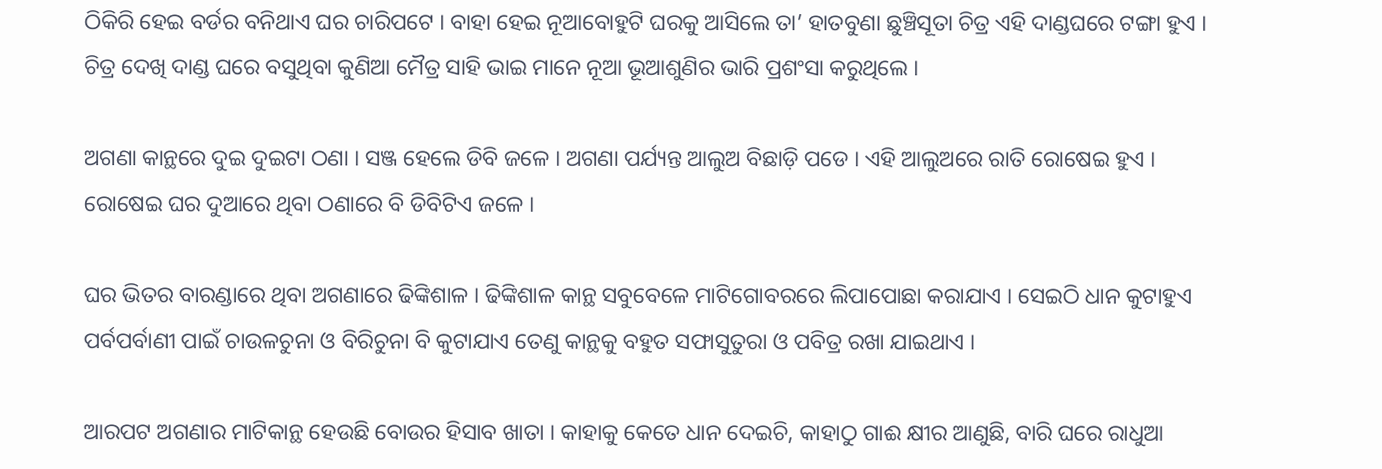ଠିକିରି ହେଇ ବର୍ଡର ବନିଥାଏ ଘର ଚାରିପଟେ । ବାହା ହେଇ ନୂଆବୋହୁଟି ଘରକୁ ଆସିଲେ ତା’ ହାତବୁଣା ଛୁଞ୍ଚିସୂତା ଚିତ୍ର ଏହି ଦାଣ୍ଡଘରେ ଟଙ୍ଗା ହୁଏ । ଚିତ୍ର ଦେଖି ଦାଣ୍ଡ ଘରେ ବସୁଥିବା କୁଣିଆ ମୈତ୍ର ସାହି ଭାଇ ମାନେ ନୂଆ ଭୂଆଶୁଣିର ଭାରି ପ୍ରଶଂସା କରୁଥିଲେ ।

ଅଗଣା କାନ୍ଥରେ ଦୁଇ ଦୁଇଟା ଠଣା । ସଞ୍ଜ ହେଲେ ଡିବି ଜଳେ । ଅଗଣା ପର୍ଯ୍ୟନ୍ତ ଆଲୁଅ ବିଛାଡ଼ି ପଡେ । ଏହି ଆଲୁଅରେ ରାତି ରୋଷେଇ ହୁଏ । ରୋଷେଇ ଘର ଦୁଆରେ ଥିବା ଠଣାରେ ବି ଡିବିଟିଏ ଜଳେ ।

ଘର ଭିତର ବାରଣ୍ଡାରେ ଥିବା ଅଗଣାରେ ଢିଙ୍କିଶାଳ । ଢିଙ୍କିଶାଳ କାନ୍ଥ ସବୁବେଳେ ମାଟିଗୋବରରେ ଲିପାପୋଛା କରାଯାଏ । ସେଇଠି ଧାନ କୁଟାହୁଏ ପର୍ବପର୍ବାଣୀ ପାଇଁ ଚାଉଳଚୁନା ଓ ବିରିଚୁନା ବି କୁଟାଯାଏ ତେଣୁ କାନ୍ଥକୁ ବହୁତ ସଫାସୁତୁରା ଓ ପବିତ୍ର ରଖା ଯାଇଥାଏ ।

ଆରପଟ ଅଗଣାର ମାଟିକାନ୍ଥ ହେଉଛି ବୋଉର ହିସାବ ଖାତା । କାହାକୁ କେତେ ଧାନ ଦେଇଚି, କାହାଠୁ ଗାଈ କ୍ଷୀର ଆଣୁଛି, ବାରି ଘରେ ରାଧୁଆ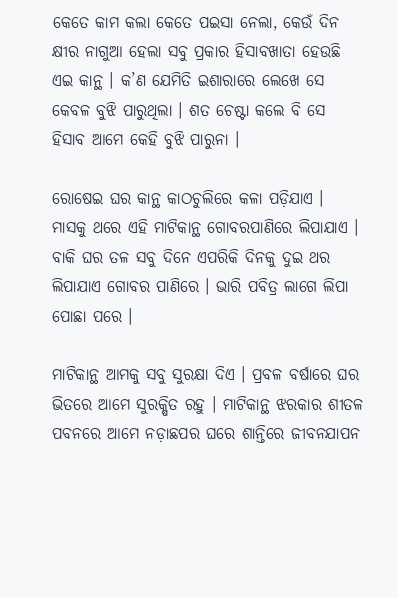କେତେ କାମ କଲା କେତେ ପଇସା ନେଲା, କେଉଁ ଦିନ କ୍ଷୀର ନାଗୁଆ ହେଲା ସବୁ ପ୍ରକାର ହିସାବଖାତା ହେଉଛି ଏଇ କାନ୍ଥ । କ’ଣ ଯେମିତି ଇଶାରାରେ ଲେଖେ ସେ କେବଳ ବୁଝି ପାରୁଥିଲା । ଶତ ଚେଷ୍ଟା କଲେ ବି ସେ ହିସାବ ଆମେ କେହି ବୁଝି ପାରୁନା ।

ରୋଷେଇ ଘର କାନ୍ଥ କାଠଚୁଲିରେ କଳା ପଡ଼ିଯାଏ । ମାସକୁ ଥରେ ଏହି ମାଟିକାନ୍ଥ ଗୋବରପାଣିରେ ଲିପାଯାଏ । ବାକି ଘର ତଳ ସବୁ ଦିନେ ଏପରିକି ଦିନକୁ ଦୁଇ ଥର ଲିପାଯାଏ ଗୋବର ପାଣିରେ । ଭାରି ପବିତ୍ର ଲାଗେ ଲିପା ପୋଛା ପରେ ।

ମାଟିକାନ୍ଥ ଆମକୁ ସବୁ ସୁରକ୍ଷା ଦିଏ । ପ୍ରବଳ ବର୍ଷାରେ ଘର ଭିତରେ ଆମେ ସୁରକ୍ଷିତ ରହୁ । ମାଟିକାନ୍ଥ ଝରକାର ଶୀତଳ ପବନରେ ଆମେ ନଡ଼ାଛପର ଘରେ ଶାନ୍ତିରେ ଜୀବନଯାପନ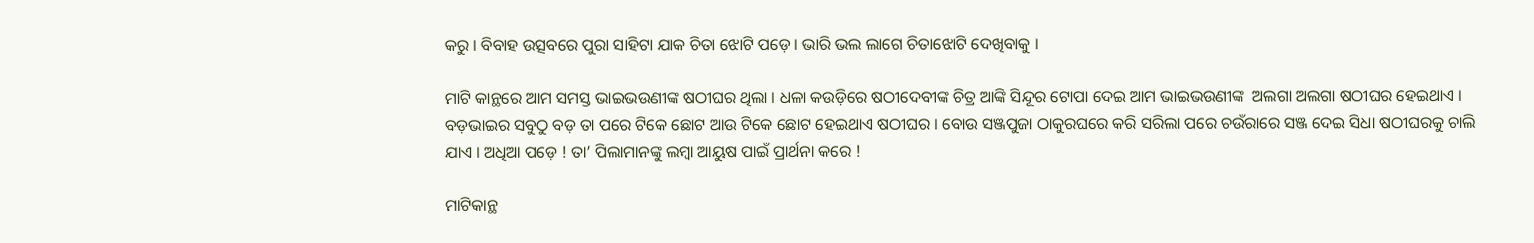କରୁ । ବିବାହ ଉତ୍ସବରେ ପୁରା ସାହିଟା ଯାକ ଚିତା ଝୋଟି ପଡ଼େ । ଭାରି ଭଲ ଲାଗେ ଚିତାଝୋଟି ଦେଖିବାକୁ ।

ମାଟି କାନ୍ଥରେ ଆମ ସମସ୍ତ ଭାଇଭଉଣୀଙ୍କ ଷଠୀଘର ଥିଲା । ଧଳା କଉଡ଼ିରେ ଷଠୀଦେବୀଙ୍କ ଚିତ୍ର ଆଙ୍କି ସିନ୍ଦୂର ଟୋପା ଦେଇ ଆମ ଭାଇଭଉଣୀଙ୍କ  ଅଲଗା ଅଲଗା ଷଠୀଘର ହେଇଥାଏ । ବଡ଼ଭାଇର ସବୁଠୁ ବଡ଼ ତା ପରେ ଟିକେ ଛୋଟ ଆଉ ଟିକେ ଛୋଟ ହେଇଥାଏ ଷଠୀଘର । ବୋଉ ସଞ୍ଜପୁଜା ଠାକୁରଘରେ କରି ସରିଲା ପରେ ଚଉଁରାରେ ସଞ୍ଜ ଦେଇ ସିଧା ଷଠୀଘରକୁ ଚାଲି ଯାଏ । ଅଧିଆ ପଡ଼େ ! ତା’ ପିଲାମାନଙ୍କୁ ଲମ୍ବା ଆୟୁଷ ପାଇଁ ପ୍ରାର୍ଥନା କରେ !

ମାଟିକାନ୍ଥ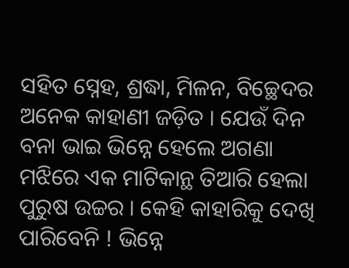ସହିତ ସ୍ନେହ, ଶ୍ରଦ୍ଧା, ମିଳନ, ବିଚ୍ଛେଦର ଅନେକ କାହାଣୀ ଜଡ଼ିତ । ଯେଉଁ ଦିନ ବନା ଭାଇ ଭିନ୍ନେ ହେଲେ ଅଗଣା ମଝିରେ ଏକ ମାଟିକାନ୍ଥ ତିଆରି ହେଲା ପୁରୁଷ ଉଚ୍ଚର । କେହି କାହାରିକୁ ଦେଖି ପାରିବେନି ! ଭିନ୍ନେ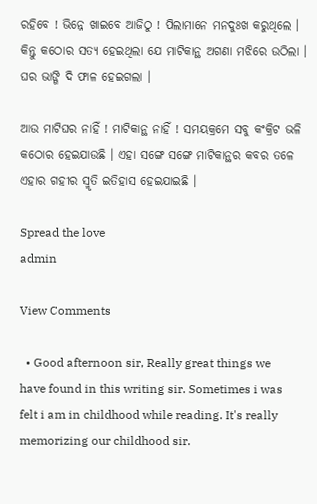ରହିବେ ! ଭିନ୍ନେ ଖାଇବେ ଆଜିଠୁ ! ପିଲାମାନେ ମନଦୁଃଖ କରୁଥିଲେ । କିନ୍ତୁ କଠୋର ସତ୍ୟ ହେଇଥିଲା ଯେ ମାଟିକାନ୍ଥ ଅଗଣା ମଝିରେ ଉଠିଲା । ଘର ଭାଙ୍ଗି ଦି ଫାଳ ହେଇଗଲା ।

ଆଉ ମାଟିଘର ନାହିଁ ! ମାଟିକାନ୍ଥ ନାହିଁ ! ସମୟକ୍ରମେ ସବୁ କଂକ୍ରିଟ ଭଳି କଠୋର ହେଇଯାଉଛି । ଏହା ସଙ୍ଗେ ସଙ୍ଗେ ମାଟିକାନ୍ଥର କବର ତଳେ ଏହାର ଗହୀର ସ୍ମୃତି ଇତିହାସ ହେଇଯାଇଛି ।

Spread the love
admin

View Comments

  • Good afternoon sir, Really great things we have found in this writing sir. Sometimes i was felt i am in childhood while reading. It's really memorizing our childhood sir.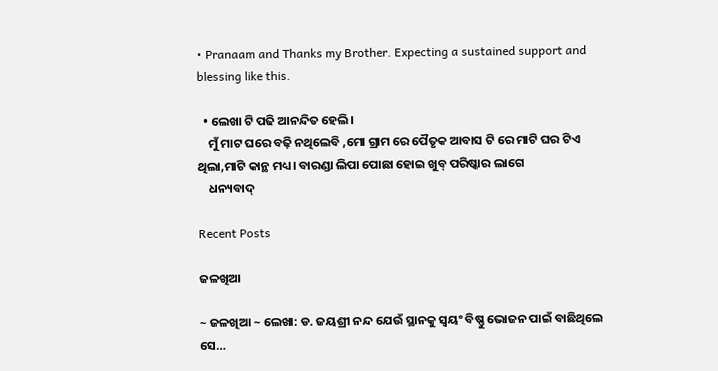• Pranaam and Thanks my Brother. Expecting a sustained support and blessing like this.

  • ଲେଖା ଟି ପଢି ଆନନ୍ଦିତ ହେଲି।
    ମୁଁ ମାଟ ଘରେ ବଢ଼ି ନଥିଲେବି ,ମୋ ଗ୍ରାମ ରେ ପୈତୃକ ଆବାସ ଟି ରେ ମାଟି ଘର ଟିଏ ଥିଲା,ମାଟି କାନ୍ଥ ମଧ୍ୟ। ବାରଣ୍ଡା ଲିପା ପୋଛା ହୋଇ ଖୁବ୍ ପରିଷ୍କାର ଲାଗେ
    ଧନ୍ୟବାଦ୍

Recent Posts

ଜଳଖିଆ

~ ଜଳଖିଆ ~ ଲେଖା: ଡ. ଜୟଶ୍ରୀ ନନ୍ଦ ଯେଉଁ ସ୍ଥାନକୁ ସ୍ବୟଂ ବିଷ୍ଣୁ ଭୋଜନ ପାଇଁ ବାଛିଥିଲେ ସେ…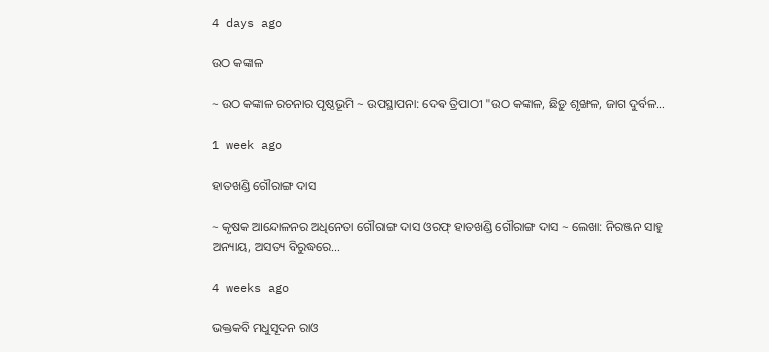4 days ago

ଉଠ କଙ୍କାଳ

~ ଉଠ କଙ୍କାଳ ରଚନାର ପୃଷ୍ଠଭୂମି ~ ଉପସ୍ଥାପନା: ଦେଵ ତ୍ରିପାଠୀ "ଉଠ କଙ୍କାଳ, ଛିଡ଼ୁ ଶୃଙ୍ଖଳ, ଜାଗ ଦୁର୍ବଳ…

1 week ago

ହାତଖଣ୍ଡି ଗୌରାଙ୍ଗ ଦାସ

~ କୃଷକ ଆନ୍ଦୋଳନର ଅଧିନେତା ଗୌରାଙ୍ଗ ଦାସ ଓରଫ୍ ହାତଖଣ୍ଡି ଗୌରାଙ୍ଗ ଦାସ ~ ଲେଖା: ନିରଞ୍ଜନ ସାହୁ ଅନ୍ୟାୟ, ଅସତ୍ୟ ବିରୁଦ୍ଧରେ…

4 weeks ago

ଭକ୍ତକବି ମଧୁସୂଦନ ରାଓ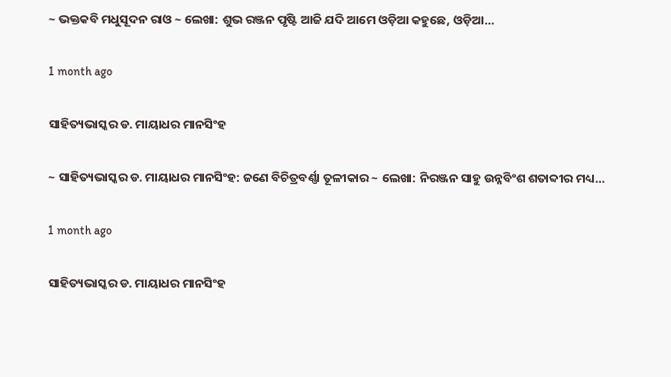~ ଭକ୍ତକବି ମଧୁସୂଦନ ରାଓ ~ ଲେଖା: ଶୁଭ ରଞ୍ଜନ ପୃଷ୍ଟି ଆଜି ଯଦି ଆମେ ଓଡ଼ିଆ କହୁଛେ, ଓଡ଼ିଆ…

1 month ago

ସାହିତ୍ୟଭାସ୍କର ଡ. ମାୟାଧର ମାନସିଂହ

~ ସାହିତ୍ୟଭାସ୍କର ଡ. ମାୟାଧର ମାନସିଂହ: ଜଣେ ବିଚିତ୍ରବର୍ଣ୍ଣା ତୂଳୀକାର ~ ଲେଖା: ନିରଞ୍ଜନ ସାହୁ ଉନ୍ନବିଂଶ ଶତାବ୍ଦୀର ମଧ୍ୟ…

1 month ago

ସାହିତ୍ୟଭାସ୍କର ଡ. ମାୟାଧର ମାନସିଂହ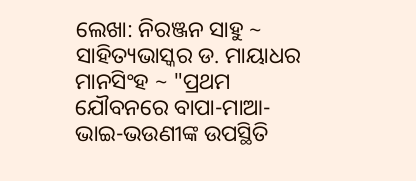ଲେଖା: ନିରଞ୍ଜନ ସାହୁ ~ ସାହିତ୍ୟଭାସ୍କର ଡ. ମାୟାଧର ମାନସିଂହ ~ "ପ୍ରଥମ ଯୌବନରେ ବାପା-ମାଆ-ଭାଇ-ଭଉଣୀଙ୍କ ଉପସ୍ଥିତି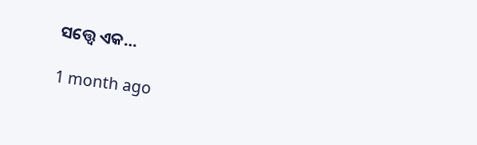ସତ୍ତ୍ୱେ ଏକ…

1 month ago